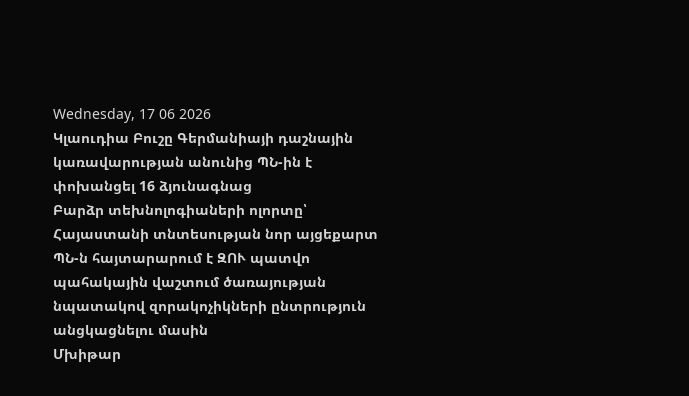Wednesday, 17 06 2026
Կլաուդիա Բուշը Գերմանիայի դաշնային կառավարության անունից ՊՆ-ին է փոխանցել 16 ձյունագնաց
Բարձր տեխնոլոգիաների ոլորտը՝ Հայաստանի տնտեսության նոր այցեքարտ
ՊՆ-ն հայտարարում է ԶՈՒ պատվո պահակային վաշտում ծառայության նպատակով զորակոչիկների ընտրություն անցկացնելու մասին
Մխիթար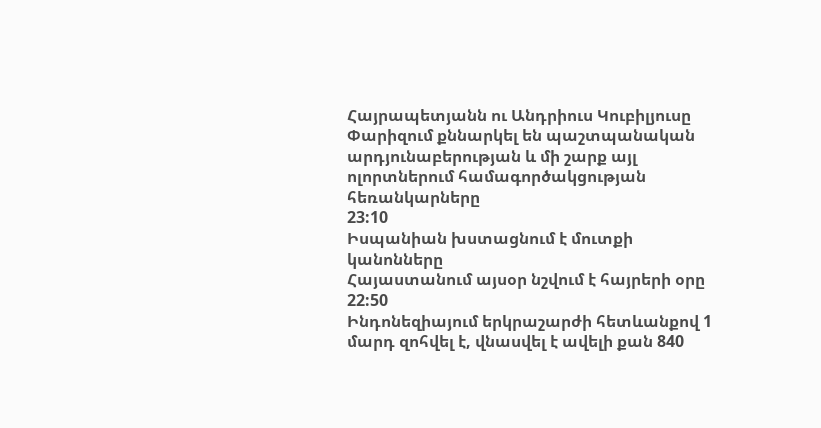Հայրապետյանն ու Անդրիուս Կուբիլյուսը Փարիզում քննարկել են պաշտպանական արդյունաբերության և մի շարք այլ ոլորտներում համագործակցության հեռանկարները
23:10
Իսպանիան խստացնում է մուտքի կանոնները
Հայաստանում այսօր նշվում է հայրերի օրը
22:50
Ինդոնեզիայում երկրաշարժի հետևանքով 1 մարդ զոհվել է, վնասվել է ավելի քան 840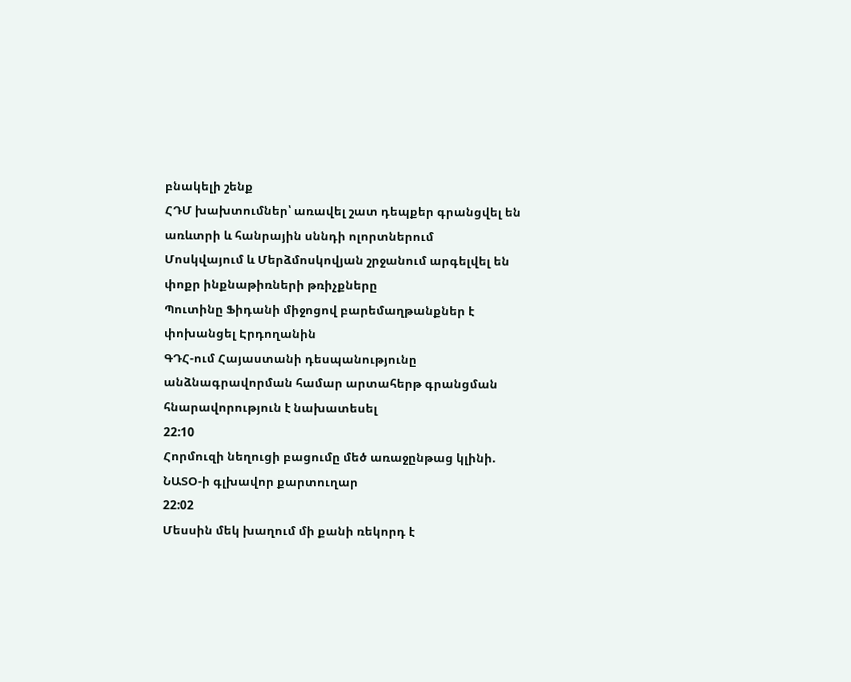բնակելի շենք
ՀԴՄ խախտումներ՝ առավել շատ դեպքեր գրանցվել են առևտրի և հանրային սննդի ոլորտներում
Մոսկվայում և Մերձմոսկովյան շրջանում արգելվել են փոքր ինքնաթիռների թռիչքները
Պուտինը Ֆիդանի միջոցով բարեմաղթանքներ է փոխանցել Էրդողանին
ԳԴՀ-ում Հայաստանի դեսպանությունը անձնագրավորման համար արտահերթ գրանցման հնարավորություն է նախատեսել
22:10
Հորմուզի նեղուցի բացումը մեծ առաջընթաց կլինի. ՆԱՏՕ-ի գլխավոր քարտուղար
22:02
Մեսսին մեկ խաղում մի քանի ռեկորդ է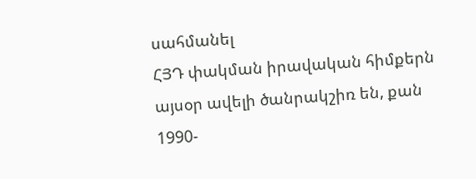սահմանել
ՀՅԴ փակման իրավական հիմքերն այսօր ավելի ծանրակշիռ են, քան 1990-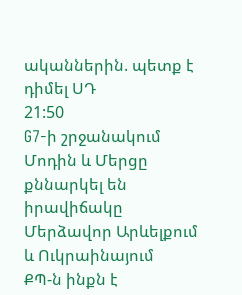ականներին. պետք է դիմել ՍԴ
21:50
G7-ի շրջանակում Մոդին և Մերցը քննարկել են իրավիճակը Մերձավոր Արևելքում և Ուկրաինայում
ՔՊ-ն ինքն է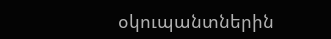օկուպանտներին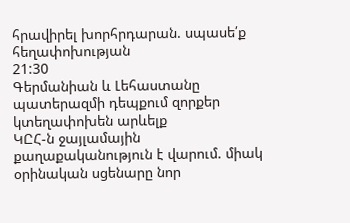հրավիրել խորհրդարան. սպասե՛ք հեղափոխության
21:30
Գերմանիան և Լեհաստանը պատերազմի դեպքում զորքեր կտեղափոխեն արևելք
ԿԸՀ-ն ջայլամային քաղաքականություն է վարում. միակ օրինական սցենարը նոր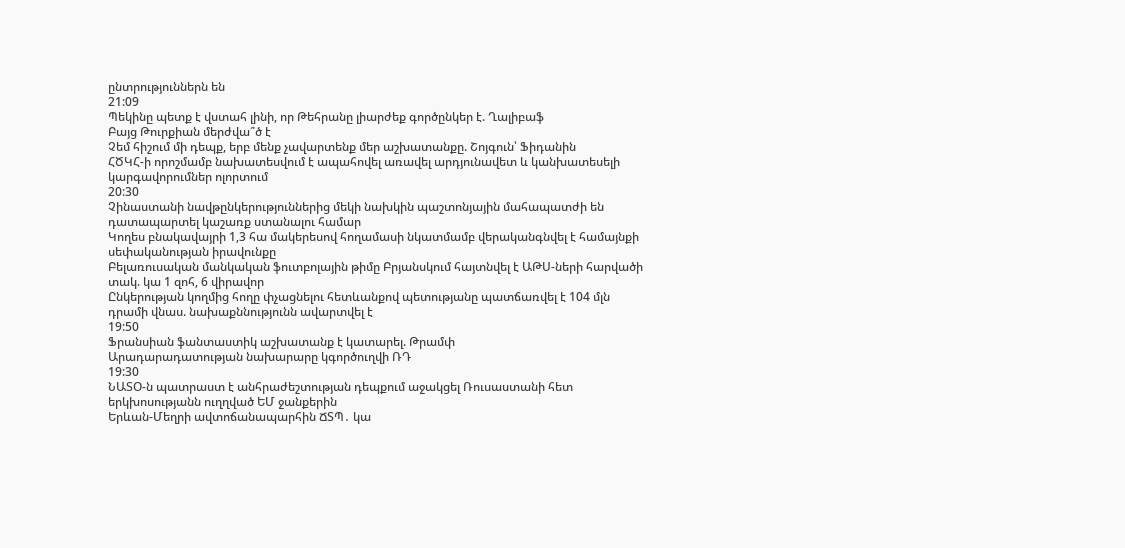ընտրություններն են
21:09
Պեկինը պետք է վստահ լինի, որ Թեհրանը լիարժեք գործընկեր է. Ղալիբաֆ
Բայց Թուրքիան մերժվա՞ծ է
Չեմ հիշում մի դեպք, երբ մենք չավարտենք մեր աշխատանքը. Շոյգուն՝ Ֆիդանին
ՀԾԿՀ-ի որոշմամբ նախատեսվում է ապահովել առավել արդյունավետ և կանխատեսելի կարգավորումներ ոլորտում
20:30
Չինաստանի նավթընկերություններից մեկի նախկին պաշտոնյային մահապատժի են դատապարտել կաշառք ստանալու համար
Կողես բնակավայրի 1,3 հա մակերեսով հողամասի նկատմամբ վերականգնվել է համայնքի սեփականության իրավունքը
Բելառուսական մանկական ֆուտբոլային թիմը Բրյանսկում հայտնվել է ԱԹՍ-ների հարվածի տակ. կա 1 զոհ, 6 վիրավոր
Ընկերության կողմից հողը փչացնելու հետևանքով պետությանը պատճառվել է 104 մլն դրամի վնաս. նախաքննությունն ավարտվել է
19:50
Ֆրանսիան ֆանտաստիկ աշխատանք է կատարել. Թրամփ
Արադարադատության նախարարը կգործուղվի ՌԴ
19:30
ՆԱՏՕ-ն պատրաստ է անհրաժեշտության դեպքում աջակցել Ռուսաստանի հետ երկխոսությանն ուղղված ԵՄ ջանքերին
Երևան-Մեղրի ավտոճանապարհին ՃՏՊ․ կա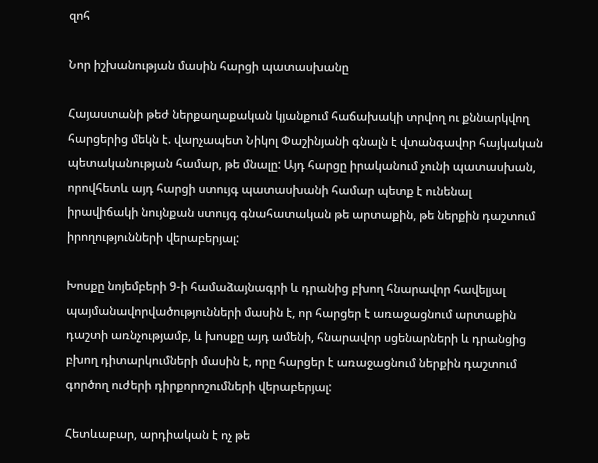զոհ

Նոր իշխանության մասին հարցի պատասխանը

Հայաստանի թեժ ներքաղաքական կյանքում հաճախակի տրվող ու քննարկվող հարցերից մեկն է. վարչապետ Նիկոլ Փաշինյանի գնալն է վտանգավոր հայկական պետականության համար, թե մնալը: Այդ հարցը իրականում չունի պատասխան, որովհետև այդ հարցի ստույգ պատասխանի համար պետք է ունենալ իրավիճակի նույնքան ստույգ գնահատական թե արտաքին, թե ներքին դաշտում իրողությունների վերաբերյալ:

Խոսքը նոյեմբերի 9-ի համաձայնագրի և դրանից բխող հնարավոր հավելյալ պայմանավորվածությունների մասին է, որ հարցեր է առաջացնում արտաքին դաշտի առնչությամբ, և խոսքը այդ ամենի, հնարավոր սցենարների և դրանցից բխող դիտարկումների մասին է, որը հարցեր է առաջացնում ներքին դաշտում գործող ուժերի դիրքորոշումների վերաբերյալ:

Հետևաբար, արդիական է ոչ թե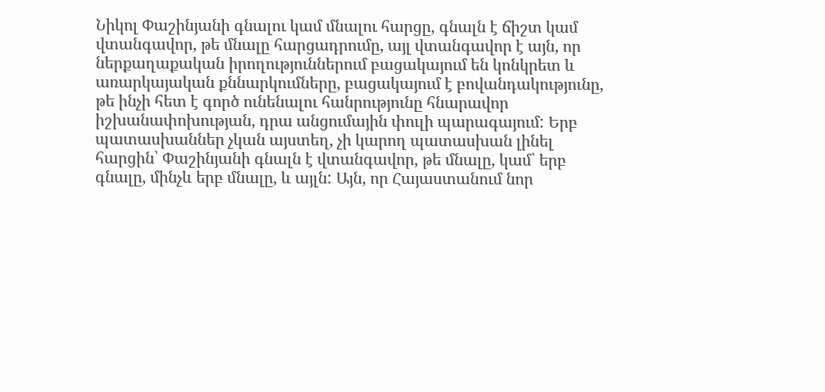Նիկոլ Փաշինյանի գնալու կամ մնալու հարցը, գնալն է ճիշտ կամ վտանգավոր, թե մնալը հարցադրումը, այլ վտանգավոր է այն, որ ներքաղաքական իրողություններում բացակայում են կոնկրետ և առարկայական քննարկումները, բացակայում է բովանդակությունը, թե ինչի հետ է գործ ունենալու հանրությունը հնարավոր իշխանափոխության, դրա անցումային փուլի պարագայում: Երբ պատասխաններ չկան այստեղ, չի կարող պատասխան լինել հարցին՝ Փաշինյանի գնալն է վտանգավոր, թե մնալը, կամ՝ երբ գնալը, մինչև երբ մնալը, և այլն: Այն, որ Հայաստանում նոր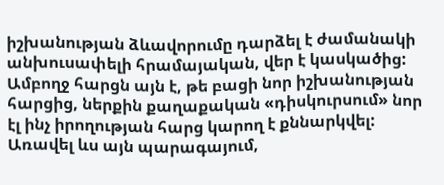իշխանության ձևավորումը դարձել է ժամանակի անխուսափելի հրամայական, վեր է կասկածից: Ամբողջ հարցն այն է, թե բացի նոր իշխանության հարցից, ներքին քաղաքական «դիսկուրսում» նոր էլ ինչ իրողության հարց կարող է քննարկվել: Առավել ևս այն պարագայում,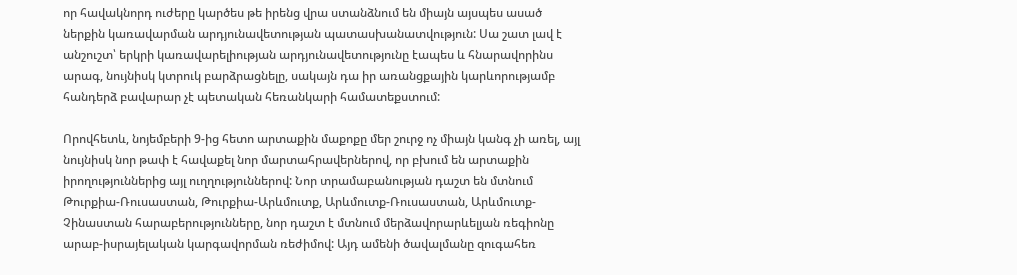որ հավակնորդ ուժերը կարծես թե իրենց վրա ստանձնում են միայն այսպես ասած ներքին կառավարման արդյունավետության պատասխանատվություն: Սա շատ լավ է անշուշտ՝ երկրի կառավարելիության արդյունավետությունը էապես և հնարավորինս արագ, նույնիսկ կտրուկ բարձրացնելը, սակայն դա իր առանցքային կարևորությամբ հանդերձ բավարար չէ պետական հեռանկարի համատեքստում:

Որովհետև, նոյեմբերի 9-ից հետո արտաքին մաքոքը մեր շուրջ ոչ միայն կանգ չի առել, այլ նույնիսկ նոր թափ է հավաքել նոր մարտահրավերներով, որ բխում են արտաքին իրողություններից այլ ուղղություններով: Նոր տրամաբանության դաշտ են մտնում Թուրքիա-Ռուսաստան, Թուրքիա-Արևմուտք, Արևմուտք-Ռուսաստան, Արևմուտք-Չինաստան հարաբերությունները, նոր դաշտ է մտնում մերձավորարևելյան ռեգիոնը արաբ-իսրայելական կարգավորման ռեժիմով: Այդ ամենի ծավալմանը զուգահեռ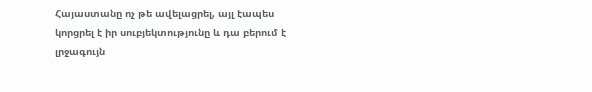Հայաստանը ոչ թե ավելացրել, այլ էապես կորցրել է իր սուբյեկտությունը և դա բերում է լրջագույն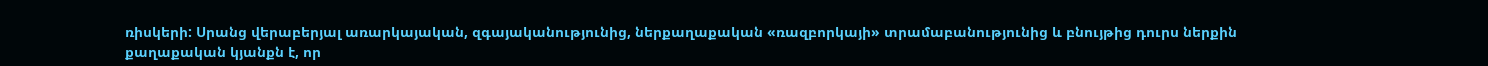ռիսկերի: Սրանց վերաբերյալ առարկայական, զգայականությունից, ներքաղաքական «ռազբորկայի» տրամաբանությունից և բնույթից դուրս ներքին քաղաքական կյանքն է, որ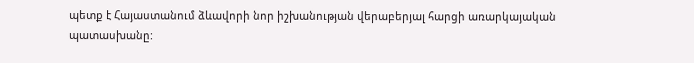պետք է Հայաստանում ձևավորի նոր իշխանության վերաբերյալ հարցի առարկայական պատասխանը: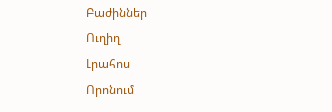Բաժիններ
Ուղիղ
Լրահոս
Որոնում